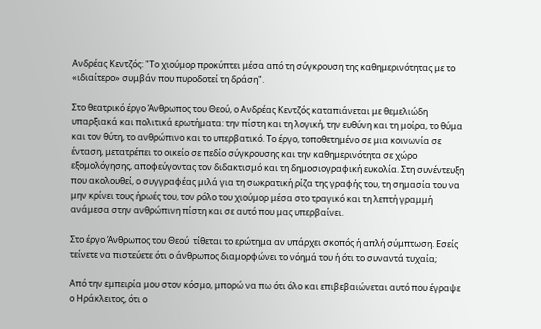Ανδρέας Κεντζός: "Το χιούμορ προκύπτει μέσα από τη σύγκρουση της καθημερινότητας με το «ιδιαίτερο» συμβάν που πυροδοτεί τη δράση".

Στο θεατρικό έργο Άνθρωπος του Θεού, ο Ανδρέας Κεντζός καταπιάνεται με θεμελιώδη υπαρξιακά και πολιτικά ερωτήματα: την πίστη και τη λογική, την ευθύνη και τη μοίρα, το θύμα και τον θύτη, το ανθρώπινο και το υπερβατικό. Το έργο, τοποθετημένο σε μια κοινωνία σε ένταση, μετατρέπει το οικείο σε πεδίο σύγκρουσης και την καθημερινότητα σε χώρο εξομολόγησης, αποφεύγοντας τον διδακτισμό και τη δημοσιογραφική ευκολία. Στη συνέντευξη που ακολουθεί, ο συγγραφέας μιλά για τη σωκρατική ρίζα της γραφής του, τη σημασία του να μην κρίνει τους ήρωές του, τον ρόλο του χιούμορ μέσα στο τραγικό και τη λεπτή γραμμή ανάμεσα στην ανθρώπινη πίστη και σε αυτό που μας υπερβαίνει.

Στο έργο Άνθρωπος του Θεού  τίθεται το ερώτημα αν υπάρχει σκοπός ή απλή σύμπτωση. Εσείς τείνετε να πιστεύετε ότι ο άνθρωπος διαμορφώνει το νόημά του ή ότι το συναντά τυχαία;

Από την εμπειρία μου στον κόσμο, μπορώ να πω ότι όλο και επιβεβαιώνεται αυτό που έγραψε ο Ηράκλειτος, ότι ο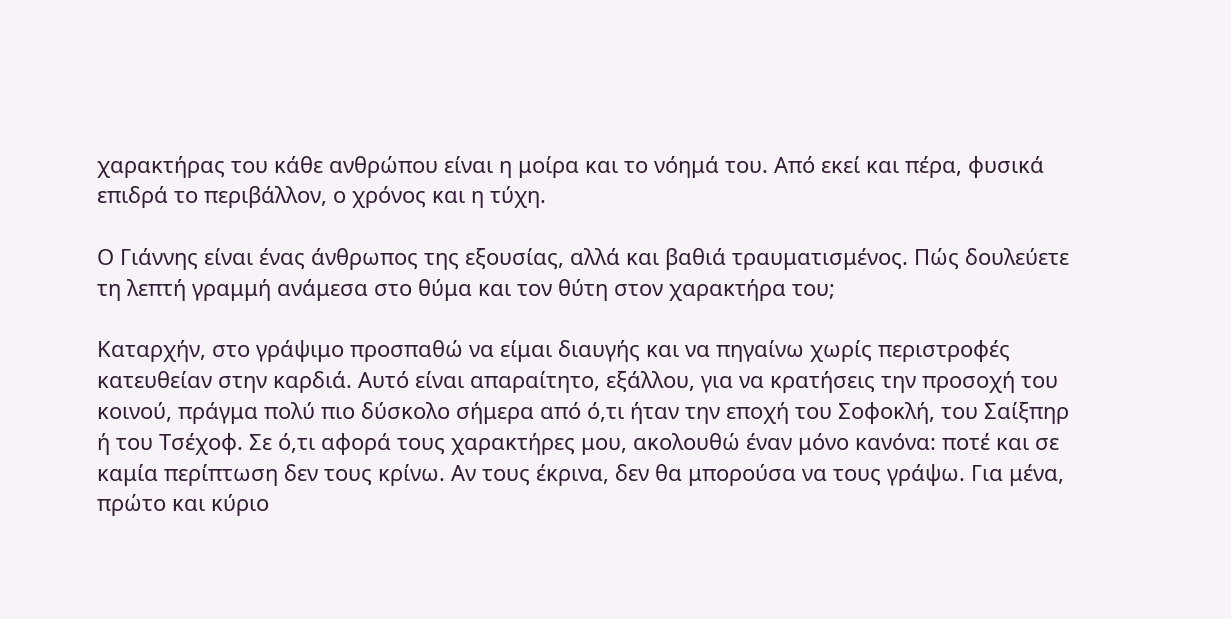χαρακτήρας του κάθε ανθρώπου είναι η μοίρα και το νόημά του. Από εκεί και πέρα, φυσικά επιδρά το περιβάλλον, ο χρόνος και η τύχη.

Ο Γιάννης είναι ένας άνθρωπος της εξουσίας, αλλά και βαθιά τραυματισμένος. Πώς δουλεύετε τη λεπτή γραμμή ανάμεσα στο θύμα και τον θύτη στον χαρακτήρα του;

Καταρχήν, στο γράψιμο προσπαθώ να είμαι διαυγής και να πηγαίνω χωρίς περιστροφές κατευθείαν στην καρδιά. Αυτό είναι απαραίτητο, εξάλλου, για να κρατήσεις την προσοχή του κοινού, πράγμα πολύ πιο δύσκολο σήμερα από ό,τι ήταν την εποχή του Σοφοκλή, του Σαίξπηρ ή του Τσέχοφ. Σε ό,τι αφορά τους χαρακτήρες μου, ακολουθώ έναν μόνο κανόνα: ποτέ και σε καμία περίπτωση δεν τους κρίνω. Αν τους έκρινα, δεν θα μπορούσα να τους γράψω. Για μένα, πρώτο και κύριο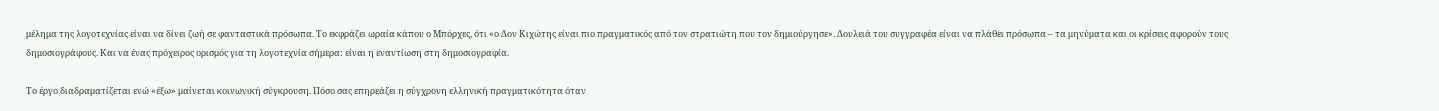μέλημα της λογοτεχνίας είναι να δίνει ζωή σε φανταστικά πρόσωπα. Το εκφράζει ωραία κάπου ο Μπόρχες, ότι «ο Δον Κιχώτης είναι πιο πραγματικός από τον στρατιώτη που τον δημιούργησε». Δουλειά του συγγραφέα είναι να πλάθει πρόσωπα – τα μηνύματα και οι κρίσεις αφορούν τους δημοσιογράφους. Και να ένας πρόχειρος ορισμός για τη λογοτεχνία σήμερα: είναι η εναντίωση στη δημοσιογραφία.

Το έργο διαδραματίζεται ενώ «έξω» μαίνεται κοινωνική σύγκρουση. Πόσο σας επηρεάζει η σύγχρονη ελληνική πραγματικότητα όταν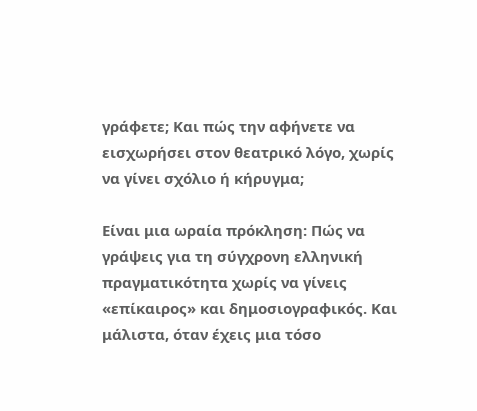γράφετε; Και πώς την αφήνετε να εισχωρήσει στον θεατρικό λόγο, χωρίς να γίνει σχόλιο ή κήρυγμα;

Είναι μια ωραία πρόκληση: Πώς να γράψεις για τη σύγχρονη ελληνική πραγματικότητα χωρίς να γίνεις «επίκαιρος» και δημοσιογραφικός. Και μάλιστα, όταν έχεις μια τόσο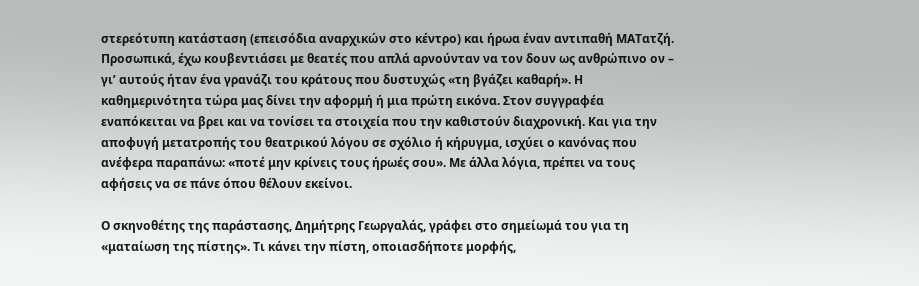στερεότυπη κατάσταση (επεισόδια αναρχικών στο κέντρο) και ήρωα έναν αντιπαθή ΜΑΤατζή. Προσωπικά, έχω κουβεντιάσει με θεατές που απλά αρνούνταν να τον δουν ως ανθρώπινο ον – γι’ αυτούς ήταν ένα γρανάζι του κράτους που δυστυχώς «τη βγάζει καθαρή». Η καθημερινότητα τώρα μας δίνει την αφορμή ή μια πρώτη εικόνα. Στον συγγραφέα εναπόκειται να βρει και να τονίσει τα στοιχεία που την καθιστούν διαχρονική. Και για την αποφυγή μετατροπής του θεατρικού λόγου σε σχόλιο ή κήρυγμα, ισχύει ο κανόνας που ανέφερα παραπάνω: «ποτέ μην κρίνεις τους ήρωές σου». Με άλλα λόγια, πρέπει να τους αφήσεις να σε πάνε όπου θέλουν εκείνοι.

Ο σκηνοθέτης της παράστασης, Δημήτρης Γεωργαλάς, γράφει στο σημείωμά του για τη «ματαίωση της πίστης». Τι κάνει την πίστη, οποιασδήποτε μορφής,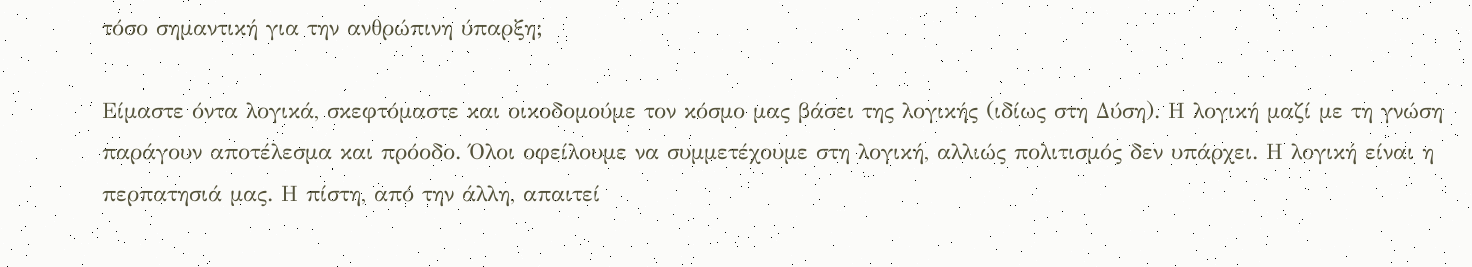τόσο σημαντική για την ανθρώπινη ύπαρξη;

Είμαστε όντα λογικά, σκεφτόμαστε και οικοδομούμε τον κόσμο μας βάσει της λογικής (ιδίως στη Δύση). Η λογική μαζί με τη γνώση παράγουν αποτέλεσμα και πρόοδο. Όλοι οφείλουμε να συμμετέχουμε στη λογική, αλλιώς πολιτισμός δεν υπάρχει. Η λογική είναι η περπατησιά μας. Η πίστη, από την άλλη, απαιτεί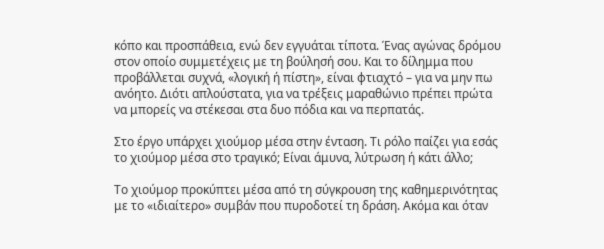κόπο και προσπάθεια, ενώ δεν εγγυάται τίποτα. Ένας αγώνας δρόμου στον οποίο συμμετέχεις με τη βούλησή σου. Και το δίλημμα που προβάλλεται συχνά, «λογική ή πίστη», είναι φτιαχτό – για να μην πω ανόητο. Διότι απλούστατα, για να τρέξεις μαραθώνιο πρέπει πρώτα να μπορείς να στέκεσαι στα δυο πόδια και να περπατάς.

Στο έργο υπάρχει χιούμορ μέσα στην ένταση. Τι ρόλο παίζει για εσάς το χιούμορ μέσα στο τραγικό; Είναι άμυνα, λύτρωση ή κάτι άλλο;

Το χιούμορ προκύπτει μέσα από τη σύγκρουση της καθημερινότητας με το «ιδιαίτερο» συμβάν που πυροδοτεί τη δράση. Ακόμα και όταν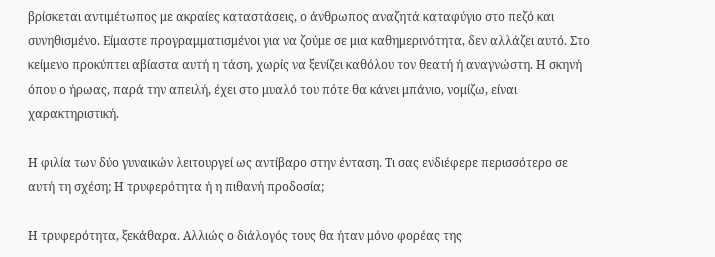βρίσκεται αντιμέτωπος με ακραίες καταστάσεις, ο άνθρωπος αναζητά καταφύγιο στο πεζό και συνηθισμένο. Είμαστε προγραμματισμένοι για να ζούμε σε μια καθημερινότητα, δεν αλλάζει αυτό. Στο κείμενο προκύπτει αβίαστα αυτή η τάση, χωρίς να ξενίζει καθόλου τον θεατή ή αναγνώστη. Η σκηνή όπου ο ήρωας, παρά την απειλή, έχει στο μυαλό του πότε θα κάνει μπάνιο, νομίζω, είναι χαρακτηριστική.

Η φιλία των δύο γυναικών λειτουργεί ως αντίβαρο στην ένταση. Τι σας ενδιέφερε περισσότερο σε αυτή τη σχέση; Η τρυφερότητα ή η πιθανή προδοσία;

Η τρυφερότητα, ξεκάθαρα. Αλλιώς ο διάλογός τους θα ήταν μόνο φορέας της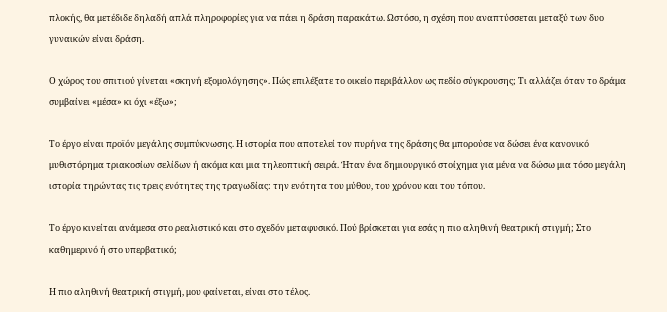πλοκής, θα μετέδιδε δηλαδή απλά πληροφορίες για να πάει η δράση παρακάτω. Ωστόσο, η σχέση που αναπτύσσεται μεταξύ των δυο γυναικών είναι δράση.

Ο χώρος του σπιτιού γίνεται «σκηνή εξομολόγησης». Πώς επιλέξατε το οικείο περιβάλλον ως πεδίο σύγκρουσης; Τι αλλάζει όταν το δράμα συμβαίνει «μέσα» κι όχι «έξω»;

Το έργο είναι προϊόν μεγάλης συμπύκνωσης. Η ιστορία που αποτελεί τον πυρήνα της δράσης θα μπορούσε να δώσει ένα κανονικό μυθιστόρημα τριακοσίων σελίδων ή ακόμα και μια τηλεοπτική σειρά. Ήταν ένα δημιουργικό στοίχημα για μένα να δώσω μια τόσο μεγάλη ιστορία τηρώντας τις τρεις ενότητες της τραγωδίας: την ενότητα του μύθου, του χρόνου και του τόπου.

Το έργο κινείται ανάμεσα στο ρεαλιστικό και στο σχεδόν μεταφυσικό. Πού βρίσκεται για εσάς η πιο αληθινή θεατρική στιγμή; Στο καθημερινό ή στο υπερβατικό;

Η πιο αληθινή θεατρική στιγμή, μου φαίνεται, είναι στο τέλος.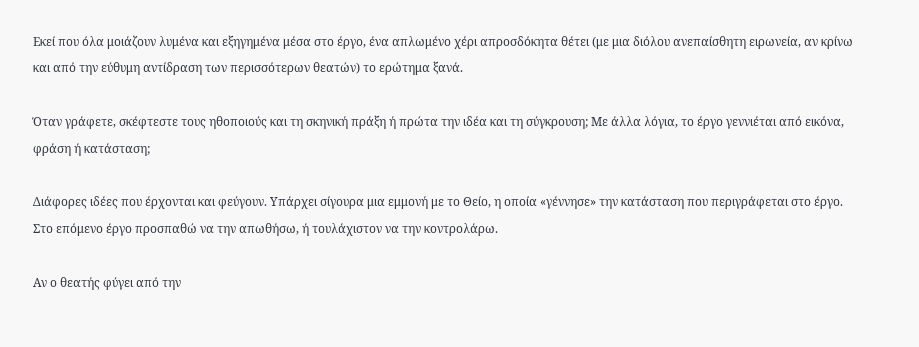Εκεί που όλα μοιάζουν λυμένα και εξηγημένα μέσα στο έργο, ένα απλωμένο χέρι απροσδόκητα θέτει (με μια διόλου ανεπαίσθητη ειρωνεία, αν κρίνω και από την εύθυμη αντίδραση των περισσότερων θεατών) το ερώτημα ξανά.

Όταν γράφετε, σκέφτεστε τους ηθοποιούς και τη σκηνική πράξη ή πρώτα την ιδέα και τη σύγκρουση; Με άλλα λόγια, το έργο γεννιέται από εικόνα, φράση ή κατάσταση;

Διάφορες ιδέες που έρχονται και φεύγουν. Υπάρχει σίγουρα μια εμμονή με το Θείο, η οποία «γέννησε» την κατάσταση που περιγράφεται στο έργο. Στο επόμενο έργο προσπαθώ να την απωθήσω, ή τουλάχιστον να την κοντρολάρω.

Αν ο θεατής φύγει από την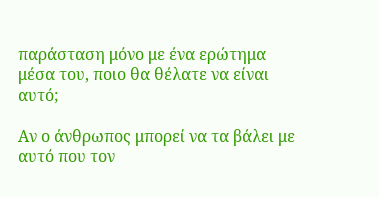παράσταση μόνο με ένα ερώτημα μέσα του, ποιο θα θέλατε να είναι αυτό;

Αν ο άνθρωπος μπορεί να τα βάλει με αυτό που τον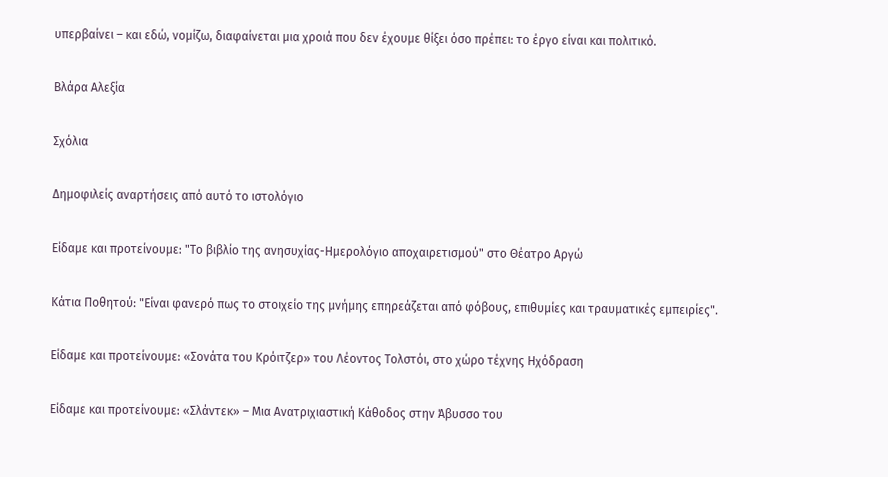υπερβαίνει – και εδώ, νομίζω, διαφαίνεται μια χροιά που δεν έχουμε θίξει όσο πρέπει: το έργο είναι και πολιτικό.

Βλάρα Αλεξία

Σχόλια

Δημοφιλείς αναρτήσεις από αυτό το ιστολόγιο

Είδαμε και προτείνουμε: "Το βιβλίο της ανησυχίας-Ημερολόγιο αποχαιρετισμού" στο Θέατρο Αργώ

Κάτια Ποθητού: "Είναι φανερό πως το στοιχείο της μνήμης επηρεάζεται από φόβους, επιθυμίες και τραυματικές εμπειρίες".

Είδαμε και προτείνουμε: «Σονάτα του Κρόιτζερ» του Λέοντος Τολστόι, στο χώρο τέχνης Ηχόδραση

Είδαμε και προτείνουμε: «Σλάντεκ» – Μια Ανατριχιαστική Κάθοδος στην Άβυσσο του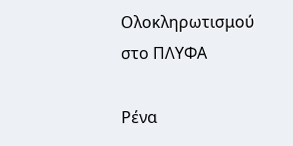Ολοκληρωτισμού στο ΠΛΥΦΑ

Ρένα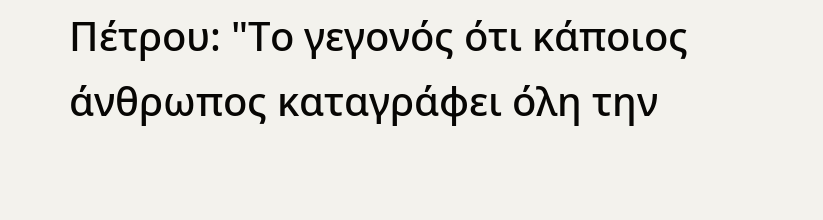Πέτρου: "Το γεγονός ότι κάποιος άνθρωπος καταγράφει όλη την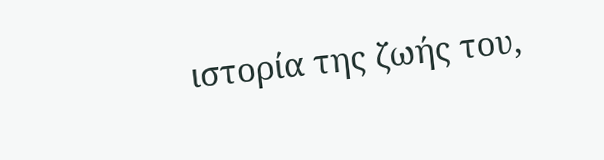ιστορία της ζωής του,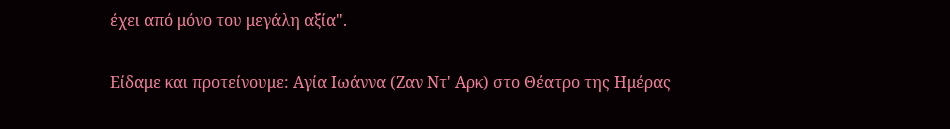έχει από μόνο του μεγάλη αξία".

Είδαμε και προτείνουμε: Αγία Ιωάννα (Ζαν Ντ' Αρκ) στο Θέατρο της Ημέρας